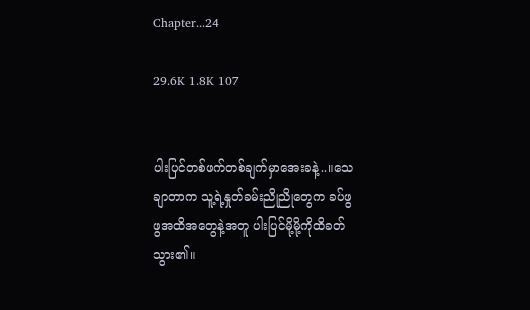Chapter...24

29.6K 1.8K 107


ပါးပြင်တစ်ဖက်တစ်ချက်မှာအေးခနဲ့..။သေ
ချာတာက သူ့ရဲ့နှုတ်ခမ်းညိုညိုတွေက ခပ်ဖွ
ဖွအထိအတွေနဲ့အတူ ပါးပြင်မို့မို့ကိုထိခတ်
သွား၏။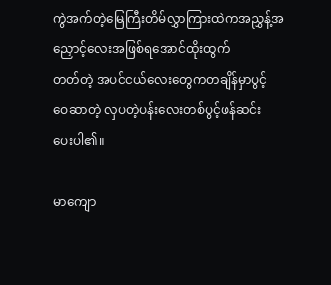ကွဲအက်တဲ့မြေကြီးတိမ်လွှာကြားထဲကအညွှန့်အညှောင့်လေးအဖြစ်ရအောင်ထိုးထွက်
တတ်တဲ့ အပင်ငယ်လေးတွေကတချိန်မှာပွင့်
ဝေဆာတဲ့ လှပတဲ့ပန်းလေးတစ်ပွင့်ဖန်ဆင်း
ပေးပါ၏။

မာကျော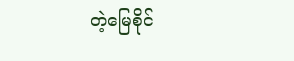တဲ့မြေစိုင်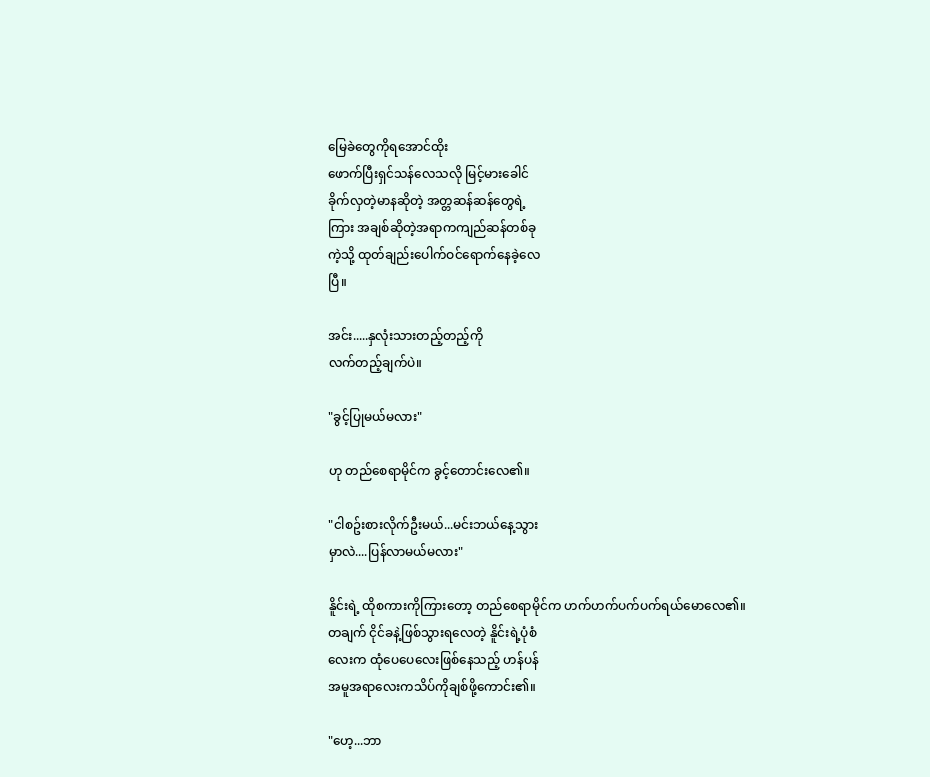မြေခဲတွေကိုရအောင်ထိုး
ဖောက်ပြီးရှင်သန်လေသလို မြင့်မားခေါင်
ခိုက်လှတဲ့မာနဆိုတဲ့ အတ္တဆန်ဆန်တွေရဲ့
ကြား အချစ်ဆိုတဲ့အရာကကျည်ဆန်တစ်ခု
ကဲ့သို့ ထုတ်ချည်းပေါက်ဝင်ရောက်နေခဲ့လေ
ပြီ။

အင်း.....နှလုံးသားတည့်တည့်ကို
လက်တည့်ချက်ပဲ။

"ခွင့်ပြုမယ်မလား"

ဟု တည်စေရာမိုင်က ခွင့်တောင်းလေ၏။

"ငါစဥ်းစားလိုက်ဦးမယ်...မင်းဘယ်နေ့သွား
မှာလဲ....ပြန်လာမယ်မလား"

နိူင်းရဲ့ ထိုစကားကိုကြားတော့ တည်စေရာမိုင်က ဟက်ဟက်ပက်ပက်ရယ်မောလေ၏။
တချက် ငိုင်ခနဲ့ဖြစ်သွားရလေတဲ့ နိူင်းရဲ့ပုံစံ
လေးက ထုံပေပေလေးဖြစ်နေသည့် ဟန်ပန်
အမူအရာလေးကသိပ်ကိုချစ်ဖို့ကောင်း၏။

"ဟေ့...ဘာ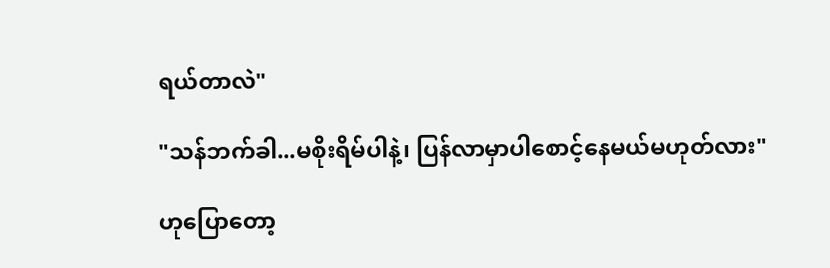ရယ်တာလဲ"

"သန်ဘက်ခါ...မစိုးရိမ်ပါနဲ့၊ ပြန်လာမှာပါစောင့်နေမယ်မဟုတ်လား"

ဟုပြောတော့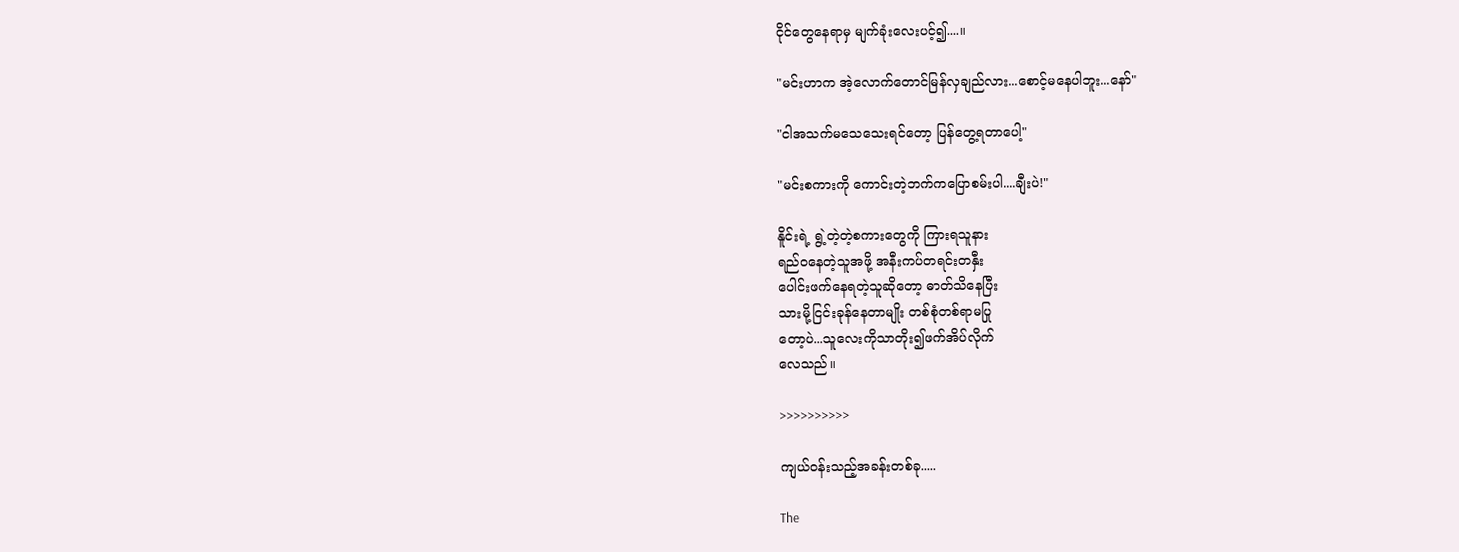ငိုင်တွေနေရာမှ မျက်ခုံးလေးပင့်၍....။

"မင်းဟာက အဲ့လောက်တောင်မြန်လှချည်လား...စောင့်မနေပါဘူး...နော်"

"ငါအသက်မသေသေးရင်တော့ ပြန်တွေ့ရတာပေါ့"

"မင်းစကားကို ကောင်းတဲ့ဘက်ကပြောစမ်းပါ....ချီးပဲ!"

နိူင်းရဲ့ ရွဲ့တဲ့တဲ့စကားတွေကို ကြားရသူနား
ရည်ဝနေတဲ့သူအဖို့ အနီးကပ်တရင်းတနှီး
ပေါင်းဖက်နေရတဲ့သူဆိုတော့ ဓာတ်သိနေပြီး
သားမို့ငြင်းခုန်နေတာမျိုး တစ်စုံတစ်ရာမပြု
တော့ပဲ...သူလေးကိုသာတိုး၍ဖက်အိပ်လိုက်
လေသည်။

>>>>>>>>>>

ကျယ်ဝန်းသည့်အခန်းတစ်ခု.....

The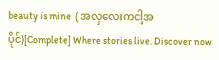beauty is mine  ( အလှလေးကငါ့အပိုင်)[Complete] Where stories live. Discover now